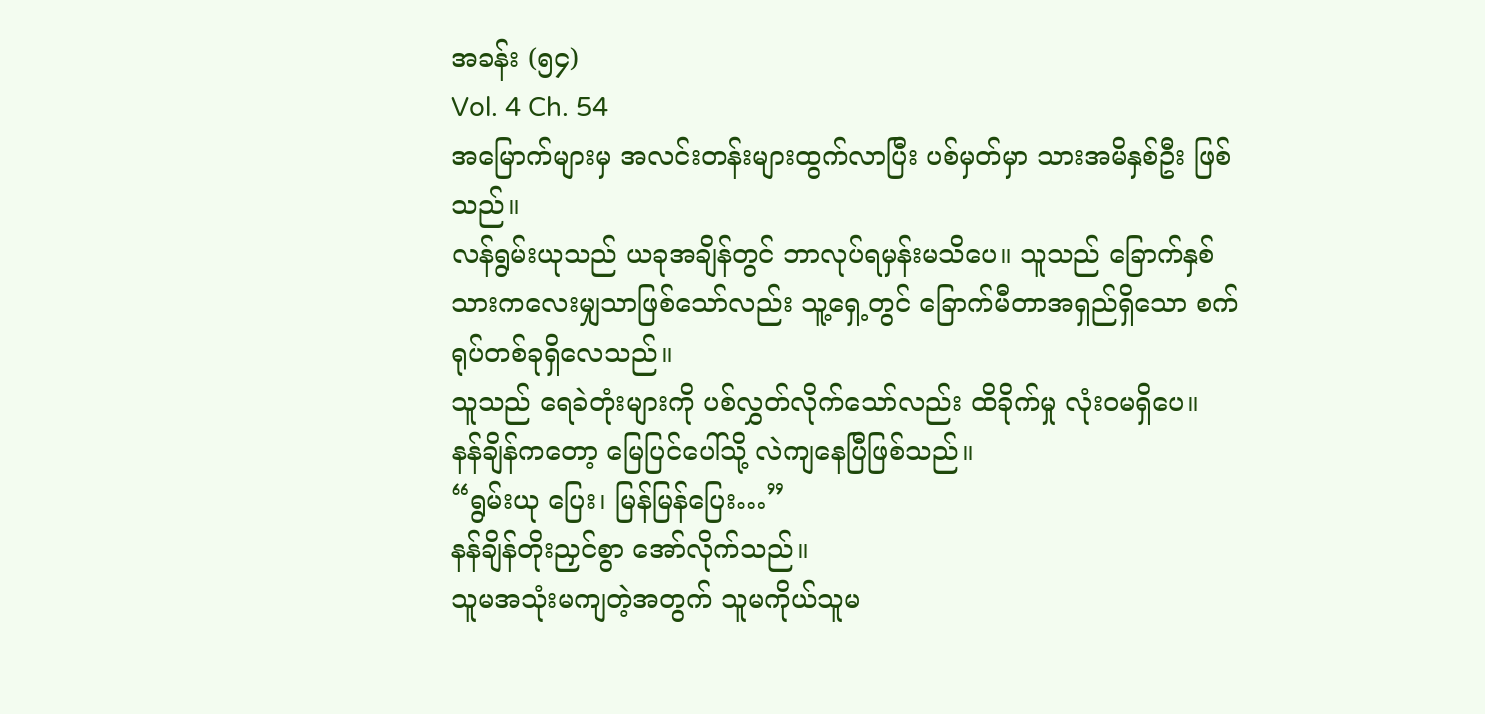အခန်း (၅၄)
Vol. 4 Ch. 54
အမြောက်များမှ အလင်းတန်းများထွက်လာပြီး ပစ်မှတ်မှာ သားအမိနှစ်ဦး ဖြစ်သည်။
လန်ရွမ်းယုသည် ယခုအချိန်တွင် ဘာလုပ်ရမှန်းမသိပေ။ သူသည် ခြောက်နှစ်သားကလေးမျှသာဖြစ်သော်လည်း သူ့ရှေ့တွင် ခြောက်မီတာအရှည်ရှိသော စက်ရုပ်တစ်ခုရှိလေသည်။
သူသည် ရေခဲတုံးများကို ပစ်လွှတ်လိုက်သော်လည်း ထိခိုက်မှု လုံးဝမရှိပေ။
နန်ချိန်ကတော့ မြေပြင်ပေါ်သို့ လဲကျနေပြီဖြစ်သည်။
“ရွမ်းယု ပြေး၊ မြန်မြန်ပြေး…”
နန်ချိန်တိုးညှင်စွာ အော်လိုက်သည်။
သူမအသုံးမကျတဲ့အတွက် သူမကိုယ်သူမ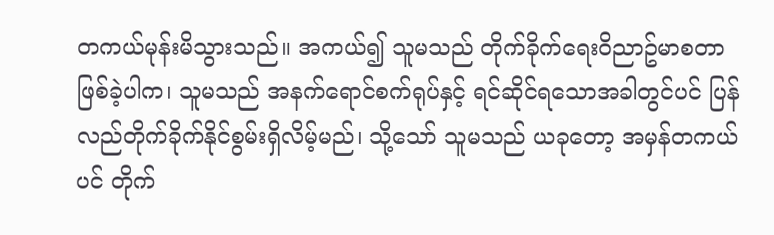တကယ်မုန်းမိသွားသည်။ အကယ်၍ သူမသည် တိုက်ခိုက်ရေးဝိညာဥ်မာစတာဖြစ်ခဲ့ပါက၊ သူမသည် အနက်ရောင်စက်ရုပ်နှင့် ရင်ဆိုင်ရသောအခါတွင်ပင် ပြန်လည်တိုက်ခိုက်နိုင်စွမ်းရှိလိမ့်မည်၊ သို့သော် သူမသည် ယခုတော့ အမှန်တကယ်ပင် တိုက်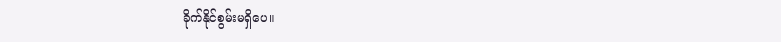ခိုက်နိုင်စွမ်းမရှိပေ။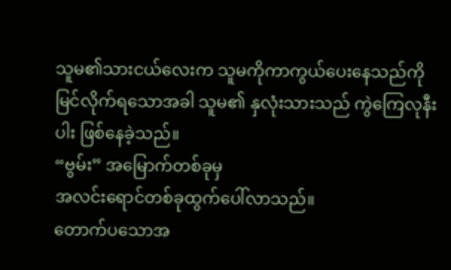သူမ၏သားငယ်လေးက သူမကိုကာကွယ်ပေးနေသည်ကိုမြင်လိုက်ရသောအခါ သူမ၏ နှလုံးသားသည် ကွဲကြေလုနီးပါး ဖြစ်နေခဲ့သည်။
“ဗွမ်း” အမြောက်တစ်ခုမှ
အလင်းရောင်တစ်ခုထွက်ပေါ်လာသည်။
တောက်ပသောအ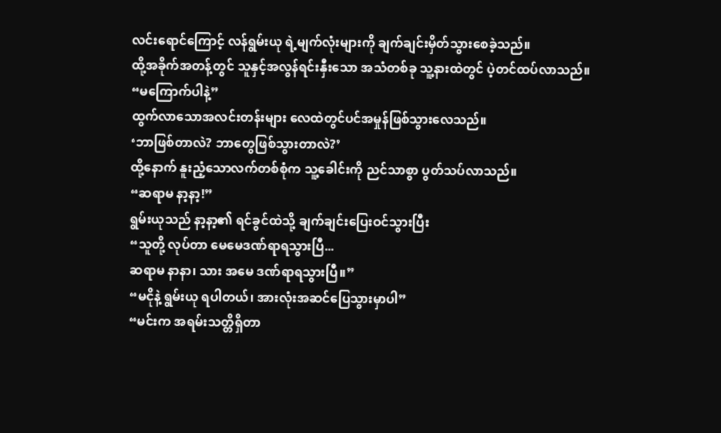လင်းရောင်ကြောင့် လန်ရွမ်းယု ရဲ့မျက်လုံးများကို ချက်ချင်းမှိတ်သွားစေခဲ့သည်။
ထို့အခိုက်အတန့်တွင် သူနှင့်အလွန်ရင်းနှီးသော အသံတစ်ခု သူ့နားထဲတွင် ပဲ့တင်ထပ်လာသည်။
“မကြောက်ပါနဲ့”
ထွက်လာသောအလင်းတန်းများ လေထဲတွင်ပင်အမှုန်ဖြစ်သွားလေသည်။
‘ဘာဖြစ်တာလဲ? ဘာတွေဖြစ်သွားတာလဲ?’
ထို့နောက် နူးညံ့သောလက်တစ်စုံက သူ့ခေါင်းကို ညင်သာစွာ ပွတ်သပ်လာသည်။
“ဆရာမ နာ့နာ့!”
ရွမ်းယုသည် နာ့နာ့၏ ရင်ခွင်ထဲသို့ ချက်ချင်းပြေးဝင်သွားပြီး
“သူတို့ လုပ်တာ မေမေဒဏ်ရာရသွားပြီ...
ဆရာမ နာနာ၊ သား အမေ ဒဏ်ရာရသွားပြီ။”
“မငိုနဲ့ ရွမ်းယု ရပါတယ်၊ အားလုံးအဆင်ပြေသွားမှာပါ”
“မင်းက အရမ်းသတ္တိရှိတာ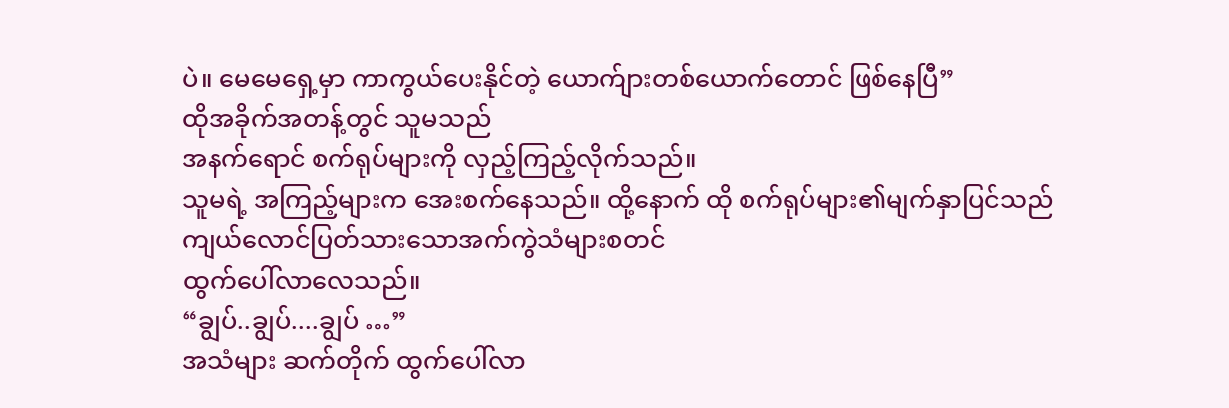ပဲ။ မေမေရှေ့မှာ ကာကွယ်ပေးနိုင်တဲ့ ယောက်ျားတစ်ယောက်တောင် ဖြစ်နေပြီ”
ထိုအခိုက်အတန့်တွင် သူမသည်
အနက်ရောင် စက်ရုပ်များကို လှည့်ကြည့်လိုက်သည်။
သူမရဲ့ အကြည့်များက အေးစက်နေသည်။ ထို့နောက် ထို စက်ရုပ်များ၏မျက်နှာပြင်သည် ကျယ်လောင်ပြတ်သားသောအက်ကွဲသံများစတင်
ထွက်ပေါ်လာလေသည်။
“ချွပ်..ချွပ်....ချွပ် …”
အသံများ ဆက်တိုက် ထွက်ပေါ်လာ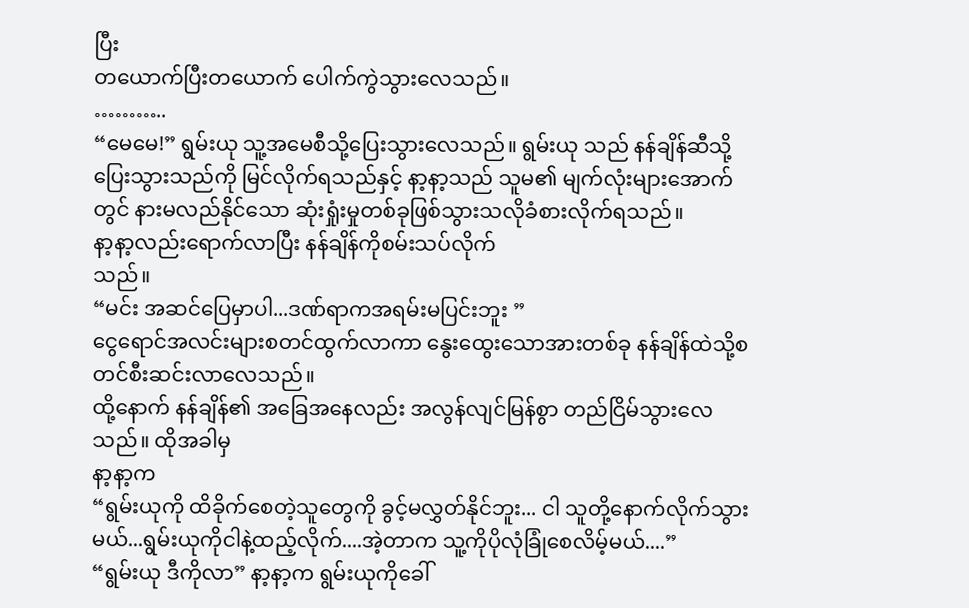ပြီး
တယောက်ပြီးတယောက် ပေါက်ကွဲသွားလေသည်။
………..
“မေမေ!” ရွမ်းယု သူ့အမေစီသို့ပြေးသွားလေသည်။ ရွမ်းယု သည် နန်ချိန်ဆီသို့ ပြေးသွားသည်ကို မြင်လိုက်ရသည်နှင့် နာ့နာ့သည် သူမ၏ မျက်လုံးများအောက်တွင် နားမလည်နိုင်သော ဆုံးရှုံးမှုတစ်ခုဖြစ်သွားသလိုခံစားလိုက်ရသည်။
နာ့နာ့လည်းရောက်လာပြီး နန်ချိန်ကိုစမ်းသပ်လိုက်
သည်။
“မင်း အဆင်ပြေမှာပါ...ဒဏ်ရာကအရမ်းမပြင်းဘူး ”
ငွေရောင်အလင်းများစတင်ထွက်လာကာ နွေးထွေးသောအားတစ်ခု နန်ချိန်ထဲသို့စတင်စီးဆင်းလာလေသည်။
ထို့နောက် နန်ချိန်၏ အခြေအနေလည်း အလွန်လျင်မြန်စွာ တည်ငြိမ်သွားလေသည်။ ထိုအခါမှ
နာ့နာ့က
“ရွမ်းယုကို ထိခိုက်စေတဲ့သူတွေကို ခွင့်မလွှတ်နိုင်ဘူး... ငါ သူတို့နောက်လိုက်သွားမယ်...ရွမ်းယုကိုငါနဲ့ထည့်လိုက်....အဲ့တာက သူ့ကိုပိုလုံခြုံစေလိမ့်မယ်....”
“ရွမ်းယု ဒီကိုလာ” နာ့နာ့က ရွမ်းယုကိုခေါ်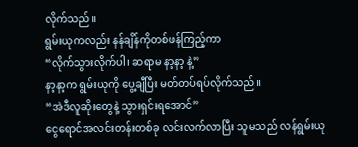လိုက်သည်။
ရွမ်းယုကလည်း နန်ချိန်ကိုတစ်ဖန်ကြည့်ကာ
“လိုက်သွားလိုက်ပါ၊ ဆရာမ နာ့နာ့ နဲ့”
နာ့နာ့က ရွမ်းယုကို ပွေ့ချီပြီး မတ်တပ်ရပ်လိုက်သည်။
“အဲဒီလူဆိုးတွေနဲ့ သွားရှင်းရအောင်”
ငွေရောင်အလင်းတန်းတစ်ခု လင်းလက်လာပြီး သူမသည် လန်ရွမ်းယု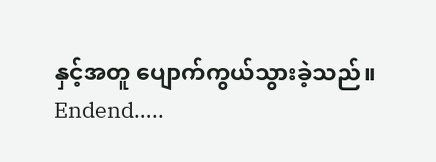နှင့်အတူ ပျောက်ကွယ်သွားခဲ့သည်။
Endend…..